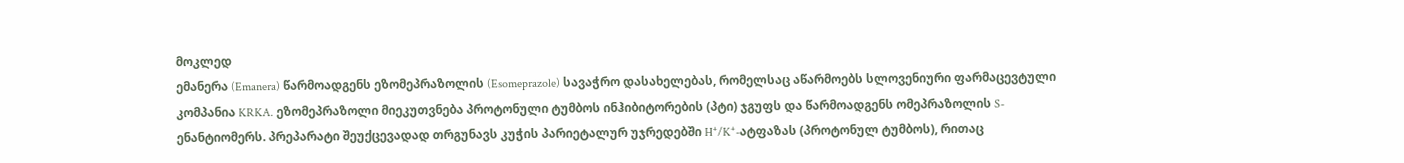მოკლედ
ემანერა (Emanera) წარმოადგენს ეზომეპრაზოლის (Esomeprazole) სავაჭრო დასახელებას, რომელსაც აწარმოებს სლოვენიური ფარმაცევტული კომპანია KRKA. ეზომეპრაზოლი მიეკუთვნება პროტონული ტუმბოს ინჰიბიტორების (პტი) ჯგუფს და წარმოადგენს ომეპრაზოლის S-ენანტიომერს. პრეპარატი შეუქცევადად თრგუნავს კუჭის პარიეტალურ უჯრედებში H⁺/K⁺-ატფაზას (პროტონულ ტუმბოს), რითაც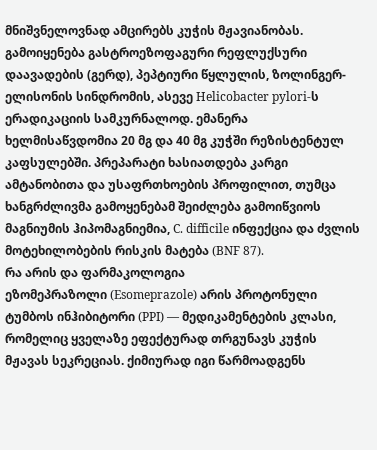მნიშვნელოვნად ამცირებს კუჭის მჟავიანობას. გამოიყენება გასტროეზოფაგური რეფლუქსური დაავადების (გერდ), პეპტიური წყლულის, ზოლინგერ-ელისონის სინდრომის, ასევე Helicobacter pylori-ს ერადიკაციის სამკურნალოდ. ემანერა ხელმისაწვდომია 20 მგ და 40 მგ კუჭში რეზისტენტულ კაფსულებში. პრეპარატი ხასიათდება კარგი ამტანობითა და უსაფრთხოების პროფილით, თუმცა ხანგრძლივმა გამოყენებამ შეიძლება გამოიწვიოს მაგნიუმის ჰიპომაგნიემია, C. difficile ინფექცია და ძვლის მოტეხილობების რისკის მატება (BNF 87).
რა არის და ფარმაკოლოგია
ეზომეპრაზოლი (Esomeprazole) არის პროტონული ტუმბოს ინჰიბიტორი (PPI) — მედიკამენტების კლასი, რომელიც ყველაზე ეფექტურად თრგუნავს კუჭის მჟავას სეკრეციას. ქიმიურად იგი წარმოადგენს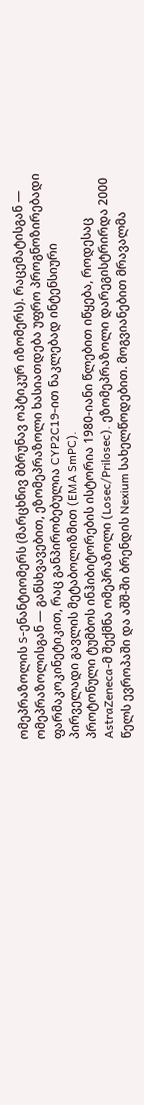ომეპრაზოლის S-ენანტიომერს (მარცხნივ მბრუნავ ოპტიკურ იზომერს). რაცემატისგან — ომეპრაზოლისგან — განსხვავებით, ეზომეპრაზოლი ხასიათდება უფრო პროგნოზირებადი ფარმაკოკინეტიკით, რაც განპირობებულია CYP2C19-ით ნაკლებად ინტენსიური პირველადი გავლის მეტაბოლიზმით (EMA SmPC).
პროტონული ტუმბოს ინჰიბიტორების ისტორია 1980-იანი წლებით იწყება, როდესაც AstraZeneca-მ შექმნა ომეპრაზოლი (Losec/Prilosec). ეზომეპრაზოლი დარეგისტრირდა 2000 წელს ევროპაში და აშშ-ში ბრენდის Nexium სახელწოდებით. მოგვიანებით მრავალმა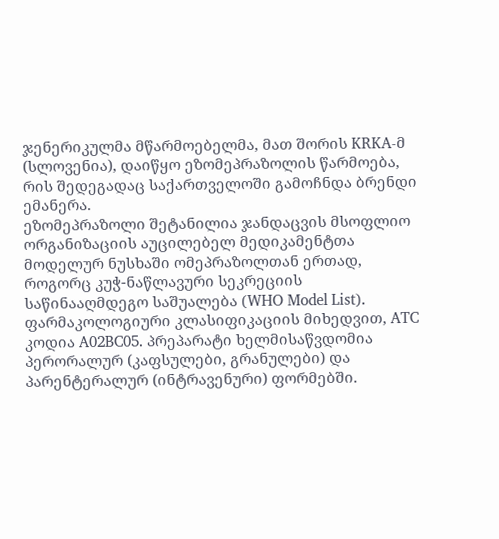ჯენერიკულმა მწარმოებელმა, მათ შორის KRKA-მ (სლოვენია), დაიწყო ეზომეპრაზოლის წარმოება, რის შედეგადაც საქართველოში გამოჩნდა ბრენდი ემანერა.
ეზომეპრაზოლი შეტანილია ჯანდაცვის მსოფლიო ორგანიზაციის აუცილებელ მედიკამენტთა მოდელურ ნუსხაში ომეპრაზოლთან ერთად, როგორც კუჭ-ნაწლავური სეკრეციის საწინააღმდეგო საშუალება (WHO Model List). ფარმაკოლოგიური კლასიფიკაციის მიხედვით, ATC კოდია A02BC05. პრეპარატი ხელმისაწვდომია პერორალურ (კაფსულები, გრანულები) და პარენტერალურ (ინტრავენური) ფორმებში.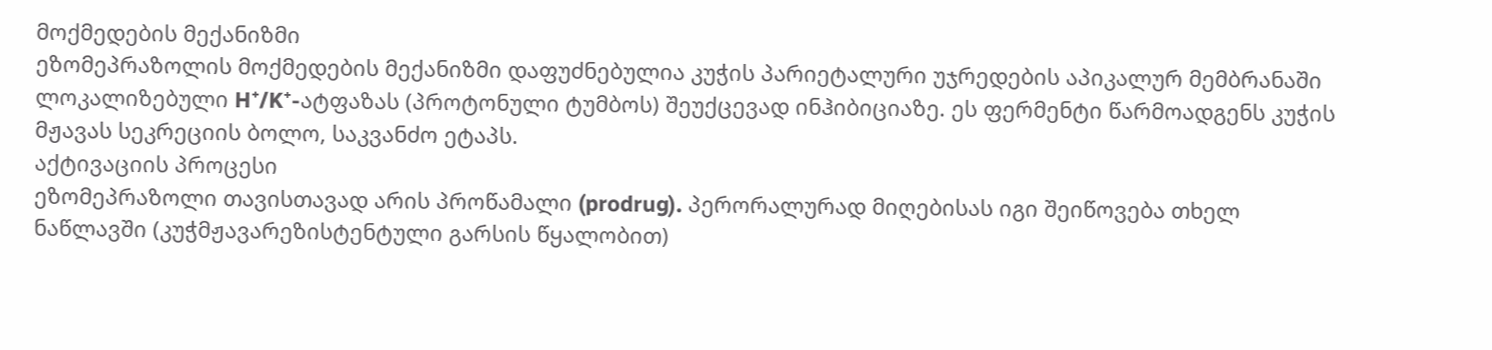მოქმედების მექანიზმი
ეზომეპრაზოლის მოქმედების მექანიზმი დაფუძნებულია კუჭის პარიეტალური უჯრედების აპიკალურ მემბრანაში ლოკალიზებული H⁺/K⁺-ატფაზას (პროტონული ტუმბოს) შეუქცევად ინჰიბიციაზე. ეს ფერმენტი წარმოადგენს კუჭის მჟავას სეკრეციის ბოლო, საკვანძო ეტაპს.
აქტივაციის პროცესი
ეზომეპრაზოლი თავისთავად არის პროწამალი (prodrug). პერორალურად მიღებისას იგი შეიწოვება თხელ ნაწლავში (კუჭმჟავარეზისტენტული გარსის წყალობით)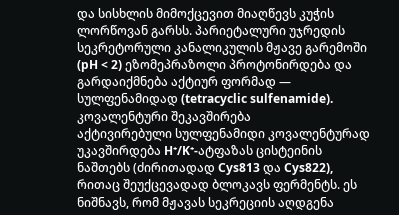და სისხლის მიმოქცევით მიაღწევს კუჭის ლორწოვან გარსს. პარიეტალური უჯრედის სეკრეტორული კანალიკულის მჟავე გარემოში (pH < 2) ეზომეპრაზოლი პროტონირდება და გარდაიქმნება აქტიურ ფორმად — სულფენამიდად (tetracyclic sulfenamide).
კოვალენტური შეკავშირება
აქტივირებული სულფენამიდი კოვალენტურად უკავშირდება H⁺/K⁺-ატფაზას ცისტეინის ნაშთებს (ძირითადად Cys813 და Cys822), რითაც შეუქცევადად ბლოკავს ფერმენტს. ეს ნიშნავს, რომ მჟავას სეკრეციის აღდგენა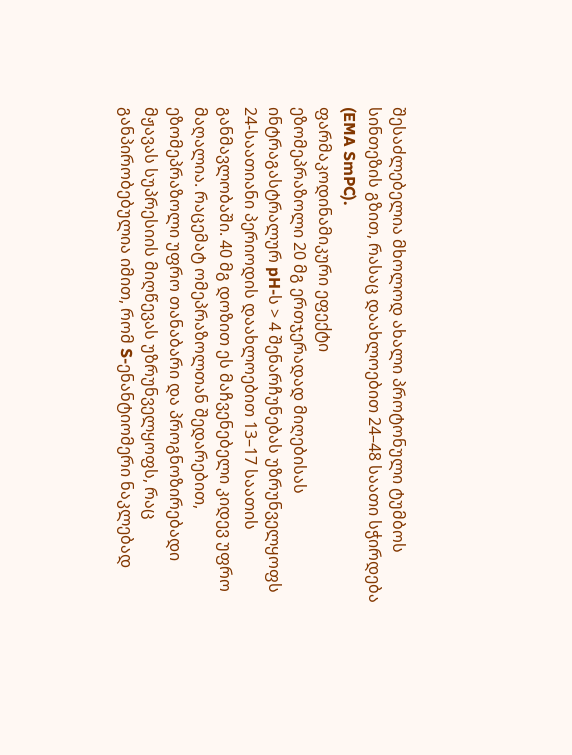შესაძლებელია მხოლოდ ახალი პროტონული ტუმბოს სინთეზის გზით, რასაც დაახლოებით 24–48 საათი სჭირდება (EMA SmPC).
ფარმაკოდინამიკური ეფექტი
ეზომეპრაზოლი 20 მგ ერთჯერადად მიღებისას ინტრაგასტრალურ pH-ს > 4 შენარჩუნებას უზრუნველყოფს 24-საათიანი პერიოდის დაახლოებით 13–17 საათის განმავლობაში. 40 მგ დოზით ეს მაჩვენებელი კიდევ უფრო მაღალია. რაცემატ ომეპრაზოლთან შედარებით, ეზომეპრაზოლი უფრო თანაბარი და პროგნოზირებადი მჟავას სუპრესიის მიღწევას უზრუნველყოფს, რაც განპირობებულია იმით, რომ S-ენანტიომერი ნაკლებად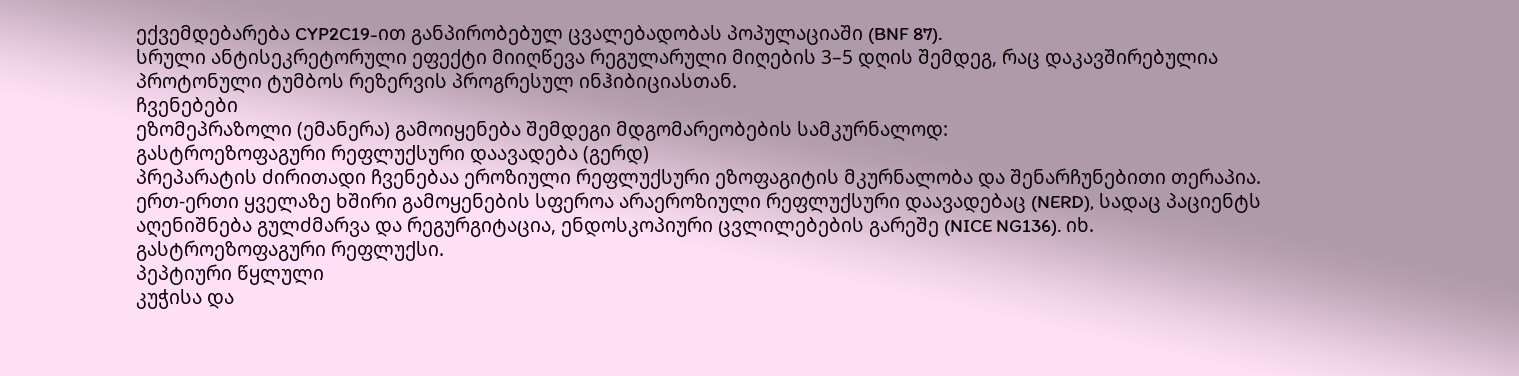ექვემდებარება CYP2C19-ით განპირობებულ ცვალებადობას პოპულაციაში (BNF 87).
სრული ანტისეკრეტორული ეფექტი მიიღწევა რეგულარული მიღების 3–5 დღის შემდეგ, რაც დაკავშირებულია პროტონული ტუმბოს რეზერვის პროგრესულ ინჰიბიციასთან.
ჩვენებები
ეზომეპრაზოლი (ემანერა) გამოიყენება შემდეგი მდგომარეობების სამკურნალოდ:
გასტროეზოფაგური რეფლუქსური დაავადება (გერდ)
პრეპარატის ძირითადი ჩვენებაა ეროზიული რეფლუქსური ეზოფაგიტის მკურნალობა და შენარჩუნებითი თერაპია. ერთ-ერთი ყველაზე ხშირი გამოყენების სფეროა არაეროზიული რეფლუქსური დაავადებაც (NERD), სადაც პაციენტს აღენიშნება გულძმარვა და რეგურგიტაცია, ენდოსკოპიური ცვლილებების გარეშე (NICE NG136). იხ. გასტროეზოფაგური რეფლუქსი.
პეპტიური წყლული
კუჭისა და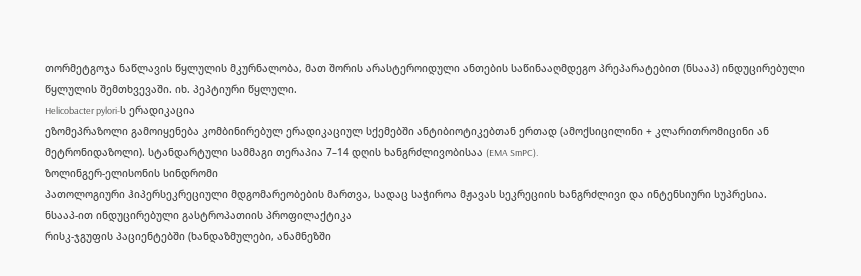თორმეტგოჯა ნაწლავის წყლულის მკურნალობა, მათ შორის არასტეროიდული ანთების საწინააღმდეგო პრეპარატებით (ნსააპ) ინდუცირებული წყლულის შემთხვევაში. იხ. პეპტიური წყლული.
Helicobacter pylori-ს ერადიკაცია
ეზომეპრაზოლი გამოიყენება კომბინირებულ ერადიკაციულ სქემებში ანტიბიოტიკებთან ერთად (ამოქსიცილინი + კლარითრომიცინი ან მეტრონიდაზოლი). სტანდარტული სამმაგი თერაპია 7–14 დღის ხანგრძლივობისაა (EMA SmPC).
ზოლინგერ-ელისონის სინდრომი
პათოლოგიური ჰიპერსეკრეციული მდგომარეობების მართვა, სადაც საჭიროა მჟავას სეკრეციის ხანგრძლივი და ინტენსიური სუპრესია.
ნსააპ-ით ინდუცირებული გასტროპათიის პროფილაქტიკა
რისკ-ჯგუფის პაციენტებში (ხანდაზმულები, ანამნეზში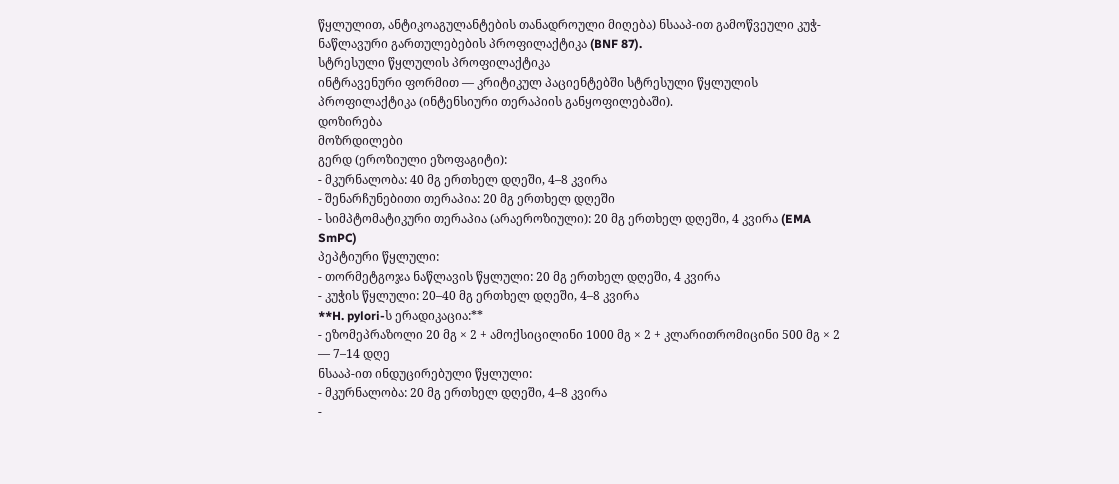წყლულით, ანტიკოაგულანტების თანადროული მიღება) ნსააპ-ით გამოწვეული კუჭ-ნაწლავური გართულებების პროფილაქტიკა (BNF 87).
სტრესული წყლულის პროფილაქტიკა
ინტრავენური ფორმით — კრიტიკულ პაციენტებში სტრესული წყლულის პროფილაქტიკა (ინტენსიური თერაპიის განყოფილებაში).
დოზირება
მოზრდილები
გერდ (ეროზიული ეზოფაგიტი):
- მკურნალობა: 40 მგ ერთხელ დღეში, 4–8 კვირა
- შენარჩუნებითი თერაპია: 20 მგ ერთხელ დღეში
- სიმპტომატიკური თერაპია (არაეროზიული): 20 მგ ერთხელ დღეში, 4 კვირა (EMA SmPC)
პეპტიური წყლული:
- თორმეტგოჯა ნაწლავის წყლული: 20 მგ ერთხელ დღეში, 4 კვირა
- კუჭის წყლული: 20–40 მგ ერთხელ დღეში, 4–8 კვირა
**H. pylori-ს ერადიკაცია:**
- ეზომეპრაზოლი 20 მგ × 2 + ამოქსიცილინი 1000 მგ × 2 + კლარითრომიცინი 500 მგ × 2 — 7–14 დღე
ნსააპ-ით ინდუცირებული წყლული:
- მკურნალობა: 20 მგ ერთხელ დღეში, 4–8 კვირა
-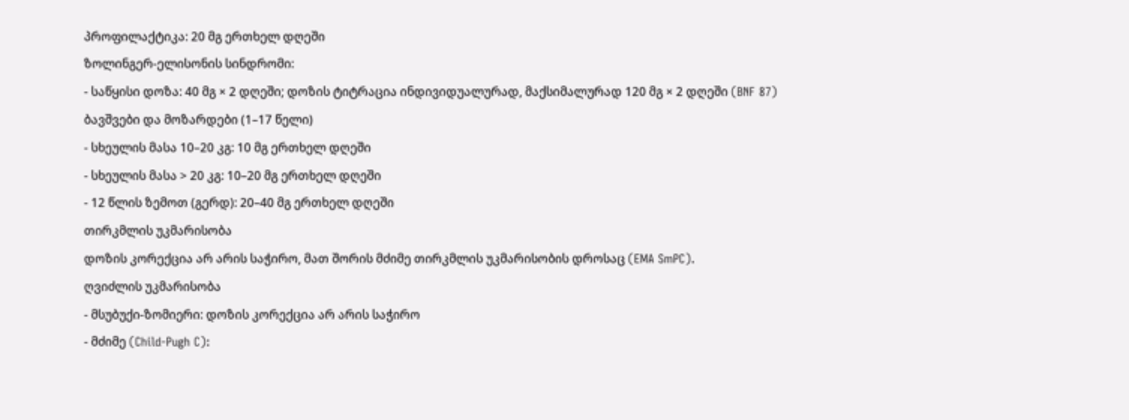პროფილაქტიკა: 20 მგ ერთხელ დღეში
ზოლინგერ-ელისონის სინდრომი:
- საწყისი დოზა: 40 მგ × 2 დღეში; დოზის ტიტრაცია ინდივიდუალურად, მაქსიმალურად 120 მგ × 2 დღეში (BNF 87)
ბავშვები და მოზარდები (1–17 წელი)
- სხეულის მასა 10–20 კგ: 10 მგ ერთხელ დღეში
- სხეულის მასა > 20 კგ: 10–20 მგ ერთხელ დღეში
- 12 წლის ზემოთ (გერდ): 20–40 მგ ერთხელ დღეში
თირკმლის უკმარისობა
დოზის კორექცია არ არის საჭირო, მათ შორის მძიმე თირკმლის უკმარისობის დროსაც (EMA SmPC).
ღვიძლის უკმარისობა
- მსუბუქი-ზომიერი: დოზის კორექცია არ არის საჭირო
- მძიმე (Child-Pugh C):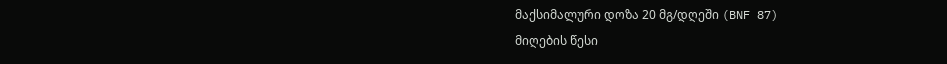მაქსიმალური დოზა 20 მგ/დღეში (BNF 87)
მიღების წესი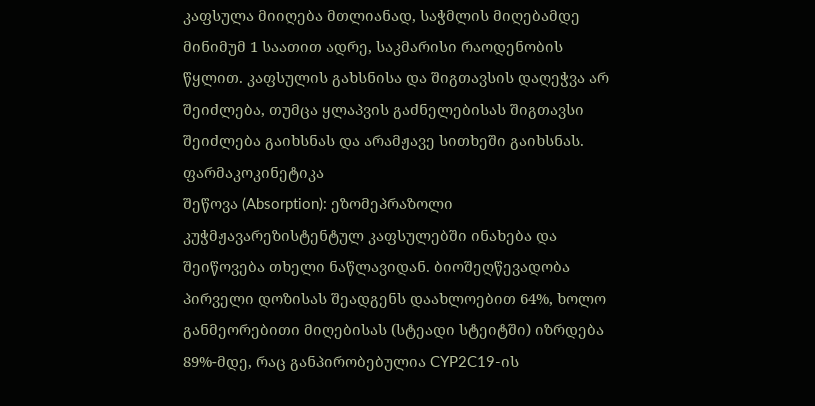კაფსულა მიიღება მთლიანად, საჭმლის მიღებამდე მინიმუმ 1 საათით ადრე, საკმარისი რაოდენობის წყლით. კაფსულის გახსნისა და შიგთავსის დაღეჭვა არ შეიძლება, თუმცა ყლაპვის გაძნელებისას შიგთავსი შეიძლება გაიხსნას და არამჟავე სითხეში გაიხსნას.
ფარმაკოკინეტიკა
შეწოვა (Absorption): ეზომეპრაზოლი კუჭმჟავარეზისტენტულ კაფსულებში ინახება და შეიწოვება თხელი ნაწლავიდან. ბიოშეღწევადობა პირველი დოზისას შეადგენს დაახლოებით 64%, ხოლო განმეორებითი მიღებისას (სტეადი სტეიტში) იზრდება 89%-მდე, რაც განპირობებულია CYP2C19-ის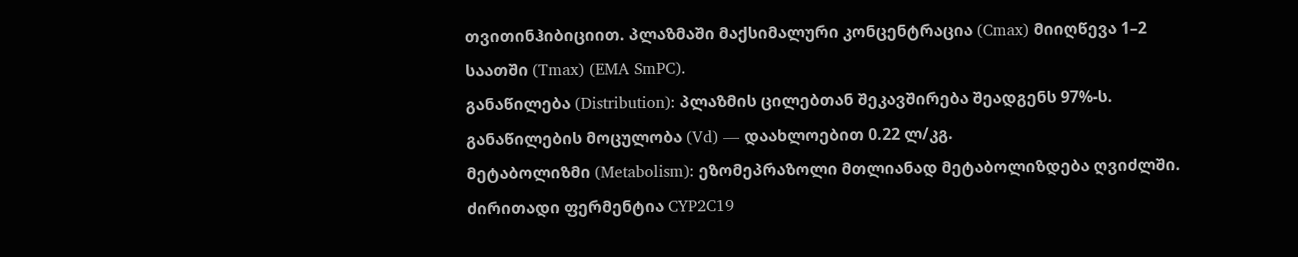თვითინჰიბიციით. პლაზმაში მაქსიმალური კონცენტრაცია (Cmax) მიიღწევა 1–2 საათში (Tmax) (EMA SmPC).
განაწილება (Distribution): პლაზმის ცილებთან შეკავშირება შეადგენს 97%-ს. განაწილების მოცულობა (Vd) — დაახლოებით 0.22 ლ/კგ.
მეტაბოლიზმი (Metabolism): ეზომეპრაზოლი მთლიანად მეტაბოლიზდება ღვიძლში. ძირითადი ფერმენტია CYP2C19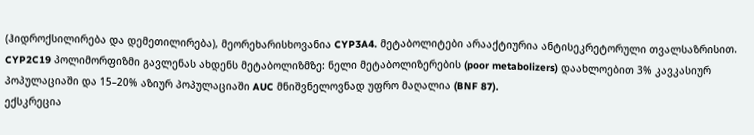(ჰიდროქსილირება და დემეთილირება), მეორეხარისხოვანია CYP3A4. მეტაბოლიტები არააქტიურია ანტისეკრეტორული თვალსაზრისით. CYP2C19 პოლიმორფიზმი გავლენას ახდენს მეტაბოლიზმზე: ნელი მეტაბოლიზერების (poor metabolizers) დაახლოებით 3% კავკასიურ პოპულაციაში და 15–20% აზიურ პოპულაციაში AUC მნიშვნელოვნად უფრო მაღალია (BNF 87).
ექსკრეცია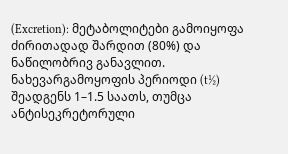(Excretion): მეტაბოლიტები გამოიყოფა ძირითადად შარდით (80%) და ნაწილობრივ განავლით. ნახევარგამოყოფის პერიოდი (t½) შეადგენს 1–1.5 საათს, თუმცა ანტისეკრეტორული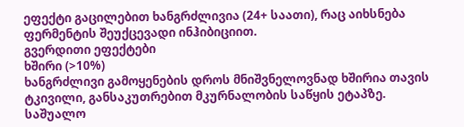ეფექტი გაცილებით ხანგრძლივია (24+ საათი), რაც აიხსნება ფერმენტის შეუქცევადი ინჰიბიციით.
გვერდითი ეფექტები
ხშირი (>10%)
ხანგრძლივი გამოყენების დროს მნიშვნელოვნად ხშირია თავის ტკივილი, განსაკუთრებით მკურნალობის საწყის ეტაპზე.
საშუალო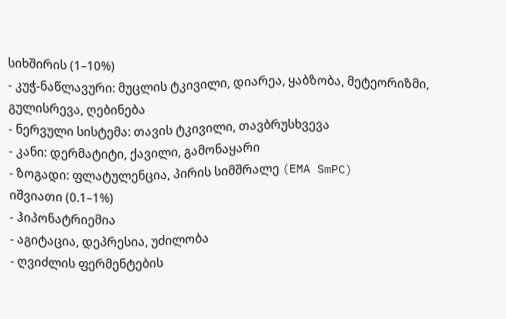სიხშირის (1–10%)
- კუჭ-ნაწლავური: მუცლის ტკივილი, დიარეა, ყაბზობა, მეტეორიზმი, გულისრევა, ღებინება
- ნერვული სისტემა: თავის ტკივილი, თავბრუსხვევა
- კანი: დერმატიტი, ქავილი, გამონაყარი
- ზოგადი: ფლატულენცია, პირის სიმშრალე (EMA SmPC)
იშვიათი (0.1–1%)
- ჰიპონატრიემია
- აგიტაცია, დეპრესია, უძილობა
- ღვიძლის ფერმენტების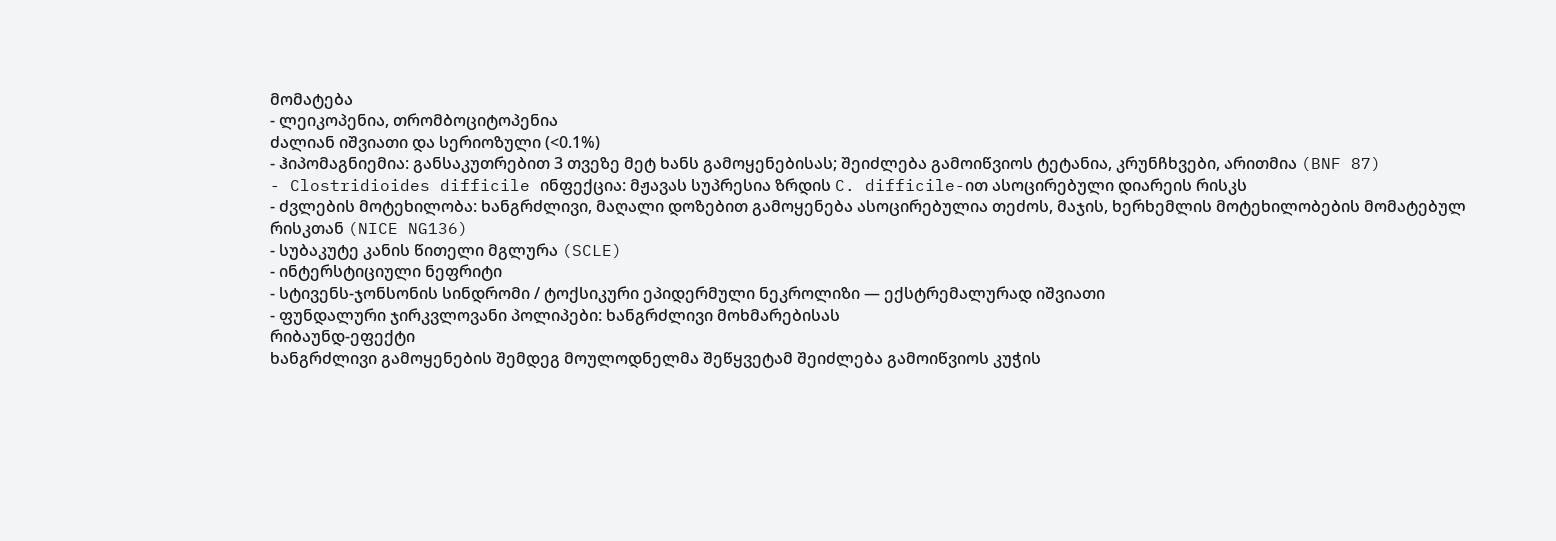მომატება
- ლეიკოპენია, თრომბოციტოპენია
ძალიან იშვიათი და სერიოზული (<0.1%)
- ჰიპომაგნიემია: განსაკუთრებით 3 თვეზე მეტ ხანს გამოყენებისას; შეიძლება გამოიწვიოს ტეტანია, კრუნჩხვები, არითმია (BNF 87)
- Clostridioides difficile ინფექცია: მჟავას სუპრესია ზრდის C. difficile-ით ასოცირებული დიარეის რისკს
- ძვლების მოტეხილობა: ხანგრძლივი, მაღალი დოზებით გამოყენება ასოცირებულია თეძოს, მაჯის, ხერხემლის მოტეხილობების მომატებულ რისკთან (NICE NG136)
- სუბაკუტე კანის წითელი მგლურა (SCLE)
- ინტერსტიციული ნეფრიტი
- სტივენს-ჯონსონის სინდრომი / ტოქსიკური ეპიდერმული ნეკროლიზი — ექსტრემალურად იშვიათი
- ფუნდალური ჯირკვლოვანი პოლიპები: ხანგრძლივი მოხმარებისას
რიბაუნდ-ეფექტი
ხანგრძლივი გამოყენების შემდეგ მოულოდნელმა შეწყვეტამ შეიძლება გამოიწვიოს კუჭის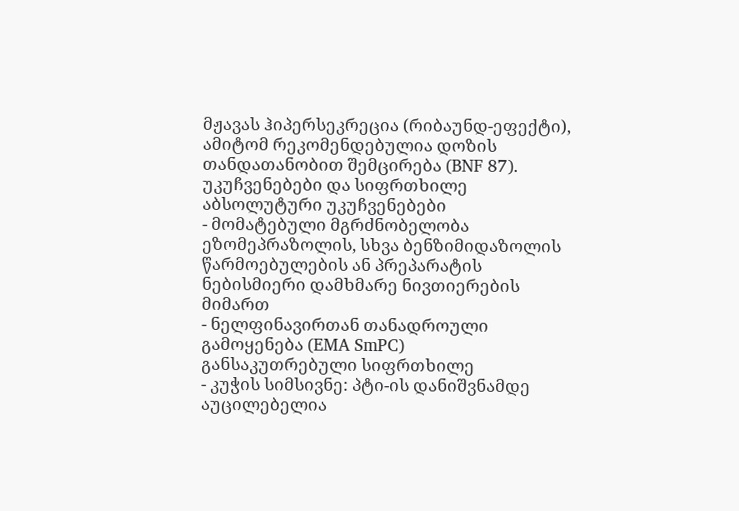მჟავას ჰიპერსეკრეცია (რიბაუნდ-ეფექტი), ამიტომ რეკომენდებულია დოზის თანდათანობით შემცირება (BNF 87).
უკუჩვენებები და სიფრთხილე
აბსოლუტური უკუჩვენებები
- მომატებული მგრძნობელობა ეზომეპრაზოლის, სხვა ბენზიმიდაზოლის წარმოებულების ან პრეპარატის ნებისმიერი დამხმარე ნივთიერების მიმართ
- ნელფინავირთან თანადროული გამოყენება (EMA SmPC)
განსაკუთრებული სიფრთხილე
- კუჭის სიმსივნე: პტი-ის დანიშვნამდე აუცილებელია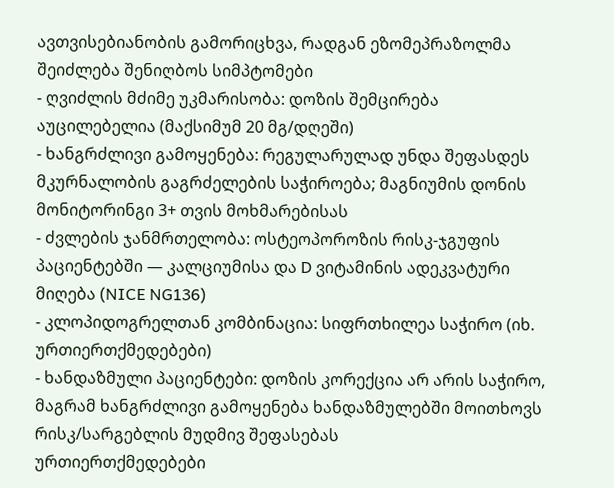ავთვისებიანობის გამორიცხვა, რადგან ეზომეპრაზოლმა შეიძლება შენიღბოს სიმპტომები
- ღვიძლის მძიმე უკმარისობა: დოზის შემცირება აუცილებელია (მაქსიმუმ 20 მგ/დღეში)
- ხანგრძლივი გამოყენება: რეგულარულად უნდა შეფასდეს მკურნალობის გაგრძელების საჭიროება; მაგნიუმის დონის მონიტორინგი 3+ თვის მოხმარებისას
- ძვლების ჯანმრთელობა: ოსტეოპოროზის რისკ-ჯგუფის პაციენტებში — კალციუმისა და D ვიტამინის ადეკვატური მიღება (NICE NG136)
- კლოპიდოგრელთან კომბინაცია: სიფრთხილეა საჭირო (იხ. ურთიერთქმედებები)
- ხანდაზმული პაციენტები: დოზის კორექცია არ არის საჭირო, მაგრამ ხანგრძლივი გამოყენება ხანდაზმულებში მოითხოვს რისკ/სარგებლის მუდმივ შეფასებას
ურთიერთქმედებები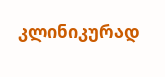კლინიკურად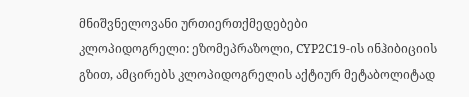მნიშვნელოვანი ურთიერთქმედებები
კლოპიდოგრელი: ეზომეპრაზოლი, CYP2C19-ის ინჰიბიციის გზით, ამცირებს კლოპიდოგრელის აქტიურ მეტაბოლიტად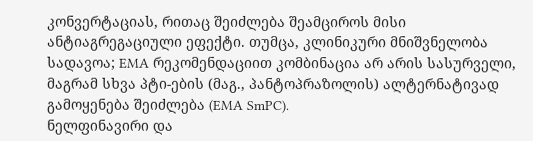კონვერტაციას, რითაც შეიძლება შეამციროს მისი ანტიაგრეგაციული ეფექტი. თუმცა, კლინიკური მნიშვნელობა სადავოა; EMA რეკომენდაციით კომბინაცია არ არის სასურველი, მაგრამ სხვა პტი-ების (მაგ., პანტოპრაზოლის) ალტერნატივად გამოყენება შეიძლება (EMA SmPC).
ნელფინავირი და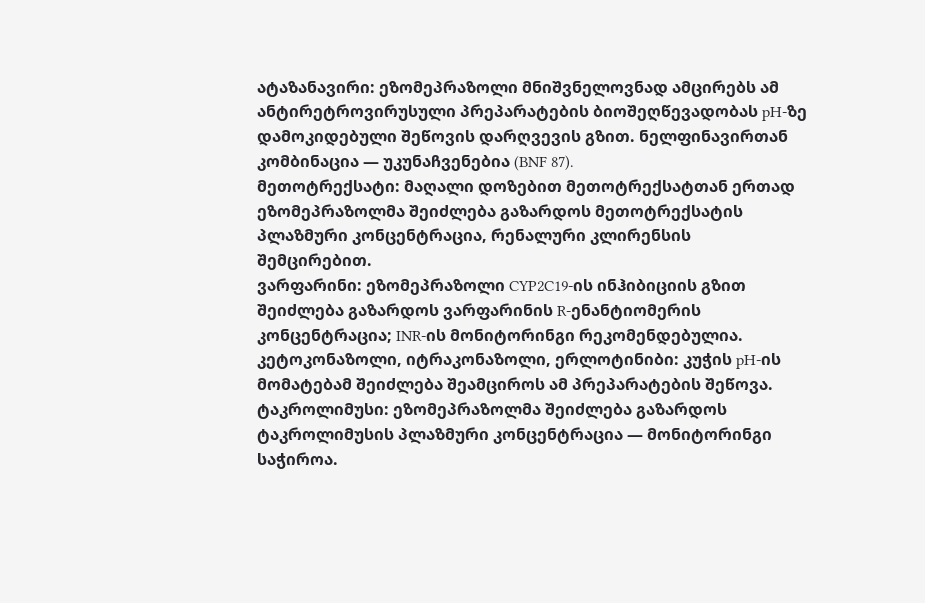ატაზანავირი: ეზომეპრაზოლი მნიშვნელოვნად ამცირებს ამ ანტირეტროვირუსული პრეპარატების ბიოშეღწევადობას pH-ზე დამოკიდებული შეწოვის დარღვევის გზით. ნელფინავირთან კომბინაცია — უკუნაჩვენებია (BNF 87).
მეთოტრექსატი: მაღალი დოზებით მეთოტრექსატთან ერთად ეზომეპრაზოლმა შეიძლება გაზარდოს მეთოტრექსატის პლაზმური კონცენტრაცია, რენალური კლირენსის შემცირებით.
ვარფარინი: ეზომეპრაზოლი CYP2C19-ის ინჰიბიციის გზით შეიძლება გაზარდოს ვარფარინის R-ენანტიომერის კონცენტრაცია; INR-ის მონიტორინგი რეკომენდებულია.
კეტოკონაზოლი, იტრაკონაზოლი, ერლოტინიბი: კუჭის pH-ის მომატებამ შეიძლება შეამციროს ამ პრეპარატების შეწოვა.
ტაკროლიმუსი: ეზომეპრაზოლმა შეიძლება გაზარდოს ტაკროლიმუსის პლაზმური კონცენტრაცია — მონიტორინგი საჭიროა.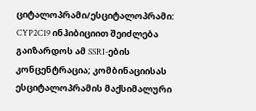ციტალოპრამი/ესციტალოპრამი: CYP2C19 ინჰიბიციით შეიძლება გაიზარდოს ამ SSRI-ების კონცენტრაცია; კომბინაციისას ესციტალოპრამის მაქსიმალური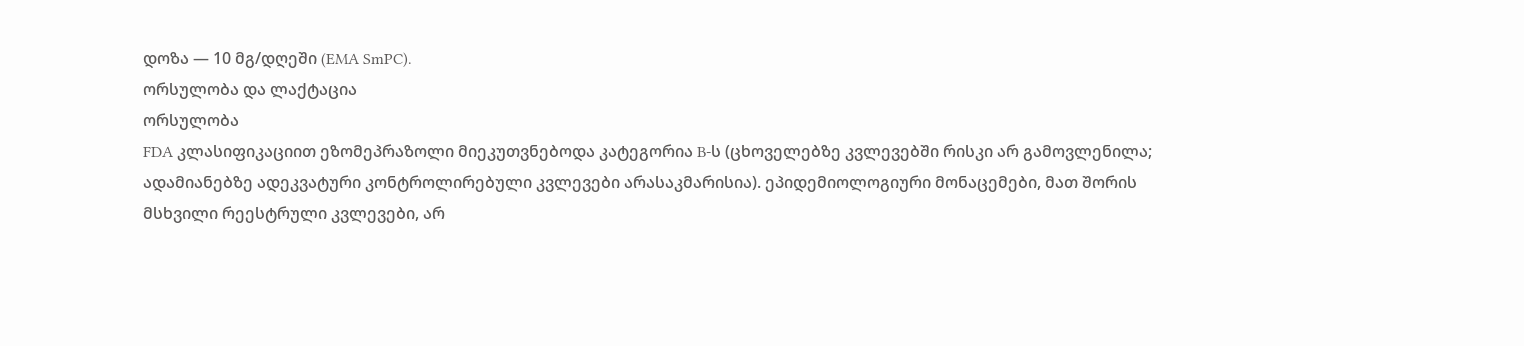დოზა — 10 მგ/დღეში (EMA SmPC).
ორსულობა და ლაქტაცია
ორსულობა
FDA კლასიფიკაციით ეზომეპრაზოლი მიეკუთვნებოდა კატეგორია B-ს (ცხოველებზე კვლევებში რისკი არ გამოვლენილა; ადამიანებზე ადეკვატური კონტროლირებული კვლევები არასაკმარისია). ეპიდემიოლოგიური მონაცემები, მათ შორის მსხვილი რეესტრული კვლევები, არ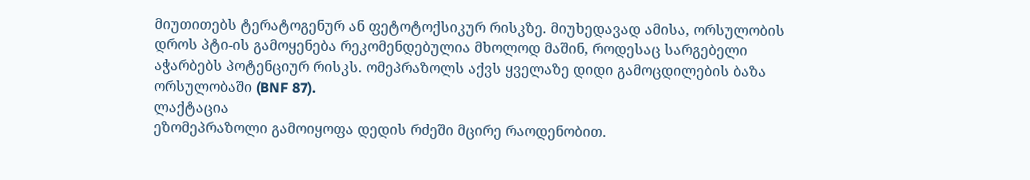მიუთითებს ტერატოგენურ ან ფეტოტოქსიკურ რისკზე. მიუხედავად ამისა, ორსულობის დროს პტი-ის გამოყენება რეკომენდებულია მხოლოდ მაშინ, როდესაც სარგებელი აჭარბებს პოტენციურ რისკს. ომეპრაზოლს აქვს ყველაზე დიდი გამოცდილების ბაზა ორსულობაში (BNF 87).
ლაქტაცია
ეზომეპრაზოლი გამოიყოფა დედის რძეში მცირე რაოდენობით.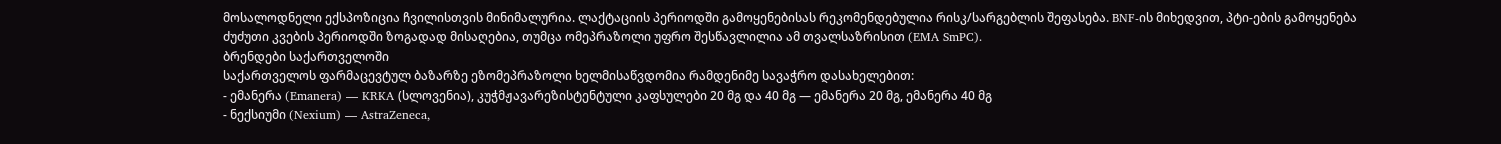მოსალოდნელი ექსპოზიცია ჩვილისთვის მინიმალურია. ლაქტაციის პერიოდში გამოყენებისას რეკომენდებულია რისკ/სარგებლის შეფასება. BNF-ის მიხედვით, პტი-ების გამოყენება ძუძუთი კვების პერიოდში ზოგადად მისაღებია, თუმცა ომეპრაზოლი უფრო შესწავლილია ამ თვალსაზრისით (EMA SmPC).
ბრენდები საქართველოში
საქართველოს ფარმაცევტულ ბაზარზე ეზომეპრაზოლი ხელმისაწვდომია რამდენიმე სავაჭრო დასახელებით:
- ემანერა (Emanera) — KRKA (სლოვენია), კუჭმჟავარეზისტენტული კაფსულები 20 მგ და 40 მგ — ემანერა 20 მგ, ემანერა 40 მგ
- ნექსიუმი (Nexium) — AstraZeneca,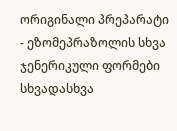ორიგინალი პრეპარატი
- ეზომეპრაზოლის სხვა ჯენერიკული ფორმები სხვადასხვა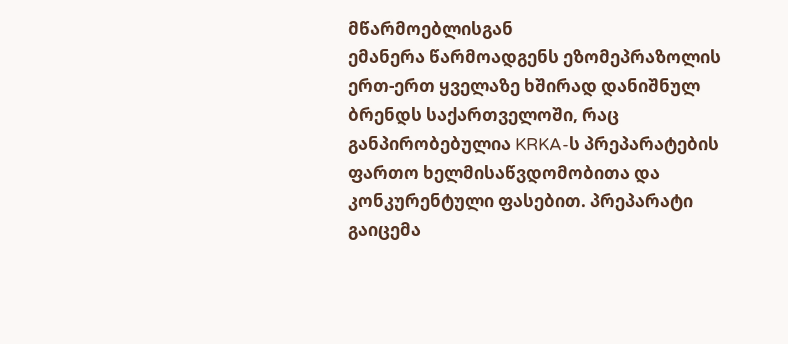მწარმოებლისგან
ემანერა წარმოადგენს ეზომეპრაზოლის ერთ-ერთ ყველაზე ხშირად დანიშნულ ბრენდს საქართველოში, რაც განპირობებულია KRKA-ს პრეპარატების ფართო ხელმისაწვდომობითა და კონკურენტული ფასებით. პრეპარატი გაიცემა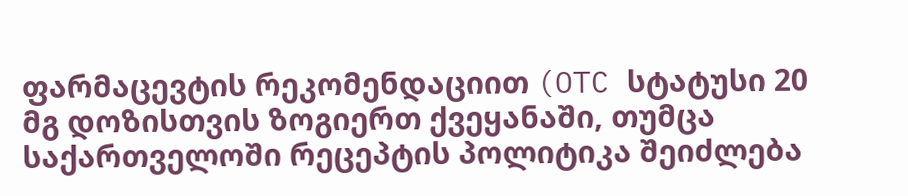ფარმაცევტის რეკომენდაციით (OTC სტატუსი 20 მგ დოზისთვის ზოგიერთ ქვეყანაში, თუმცა საქართველოში რეცეპტის პოლიტიკა შეიძლება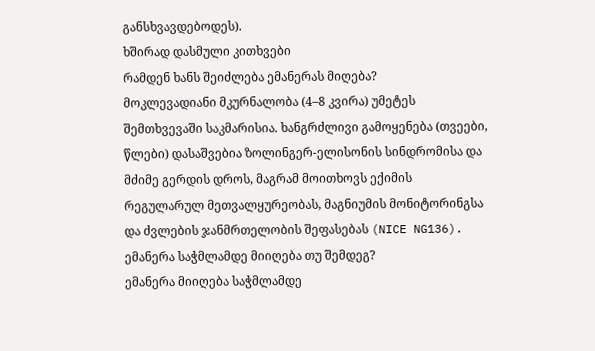განსხვავდებოდეს).
ხშირად დასმული კითხვები
რამდენ ხანს შეიძლება ემანერას მიღება?
მოკლევადიანი მკურნალობა (4–8 კვირა) უმეტეს შემთხვევაში საკმარისია. ხანგრძლივი გამოყენება (თვეები, წლები) დასაშვებია ზოლინგერ-ელისონის სინდრომისა და მძიმე გერდის დროს, მაგრამ მოითხოვს ექიმის რეგულარულ მეთვალყურეობას, მაგნიუმის მონიტორინგსა და ძვლების ჯანმრთელობის შეფასებას (NICE NG136).
ემანერა საჭმლამდე მიიღება თუ შემდეგ?
ემანერა მიიღება საჭმლამდე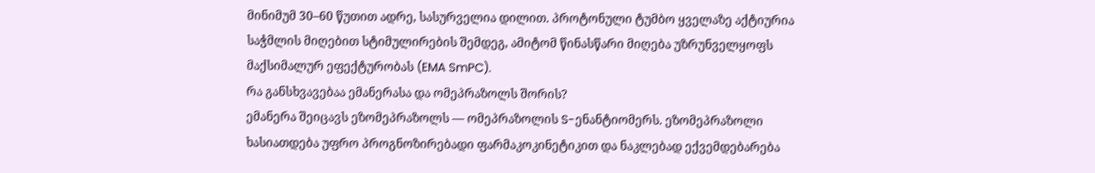მინიმუმ 30–60 წუთით ადრე, სასურველია დილით. პროტონული ტუმბო ყველაზე აქტიურია საჭმლის მიღებით სტიმულირების შემდეგ, ამიტომ წინასწარი მიღება უზრუნველყოფს მაქსიმალურ ეფექტურობას (EMA SmPC).
რა განსხვავებაა ემანერასა და ომეპრაზოლს შორის?
ემანერა შეიცავს ეზომეპრაზოლს — ომეპრაზოლის S-ენანტიომერს. ეზომეპრაზოლი ხასიათდება უფრო პროგნოზირებადი ფარმაკოკინეტიკით და ნაკლებად ექვემდებარება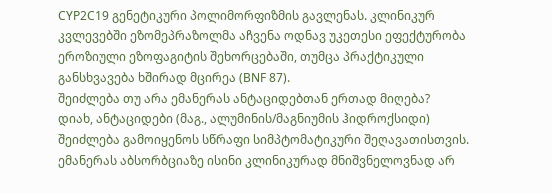CYP2C19 გენეტიკური პოლიმორფიზმის გავლენას. კლინიკურ კვლევებში ეზომეპრაზოლმა აჩვენა ოდნავ უკეთესი ეფექტურობა ეროზიული ეზოფაგიტის შეხორცებაში, თუმცა პრაქტიკული განსხვავება ხშირად მცირეა (BNF 87).
შეიძლება თუ არა ემანერას ანტაციდებთან ერთად მიღება?
დიახ, ანტაციდები (მაგ., ალუმინის/მაგნიუმის ჰიდროქსიდი) შეიძლება გამოიყენოს სწრაფი სიმპტომატიკური შეღავათისთვის. ემანერას აბსორბციაზე ისინი კლინიკურად მნიშვნელოვნად არ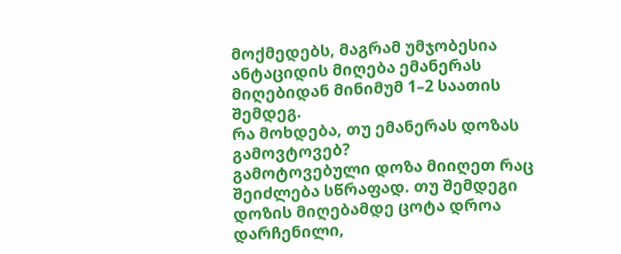მოქმედებს, მაგრამ უმჯობესია ანტაციდის მიღება ემანერას მიღებიდან მინიმუმ 1–2 საათის შემდეგ.
რა მოხდება, თუ ემანერას დოზას გამოვტოვებ?
გამოტოვებული დოზა მიიღეთ რაც შეიძლება სწრაფად. თუ შემდეგი დოზის მიღებამდე ცოტა დროა დარჩენილი,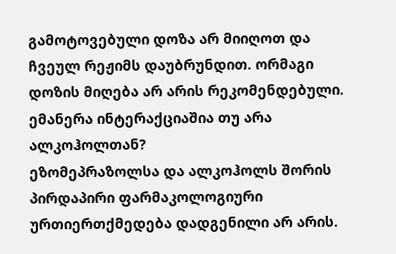გამოტოვებული დოზა არ მიიღოთ და ჩვეულ რეჟიმს დაუბრუნდით. ორმაგი დოზის მიღება არ არის რეკომენდებული.
ემანერა ინტერაქციაშია თუ არა ალკოჰოლთან?
ეზომეპრაზოლსა და ალკოჰოლს შორის პირდაპირი ფარმაკოლოგიური ურთიერთქმედება დადგენილი არ არის.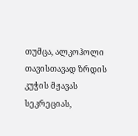თუმცა, ალკოჰოლი თავისთავად ზრდის კუჭის მჟავას სეკრეციას,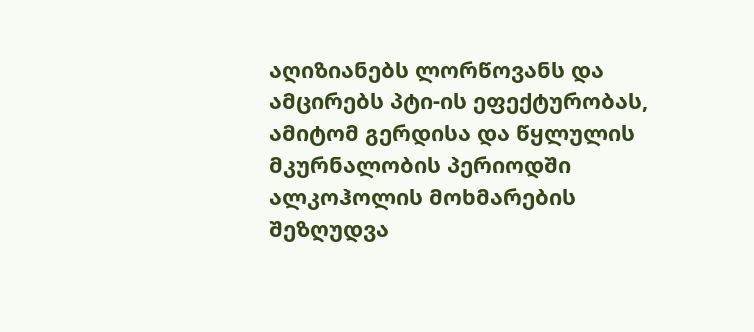აღიზიანებს ლორწოვანს და ამცირებს პტი-ის ეფექტურობას, ამიტომ გერდისა და წყლულის მკურნალობის პერიოდში ალკოჰოლის მოხმარების შეზღუდვა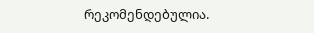რეკომენდებულია.